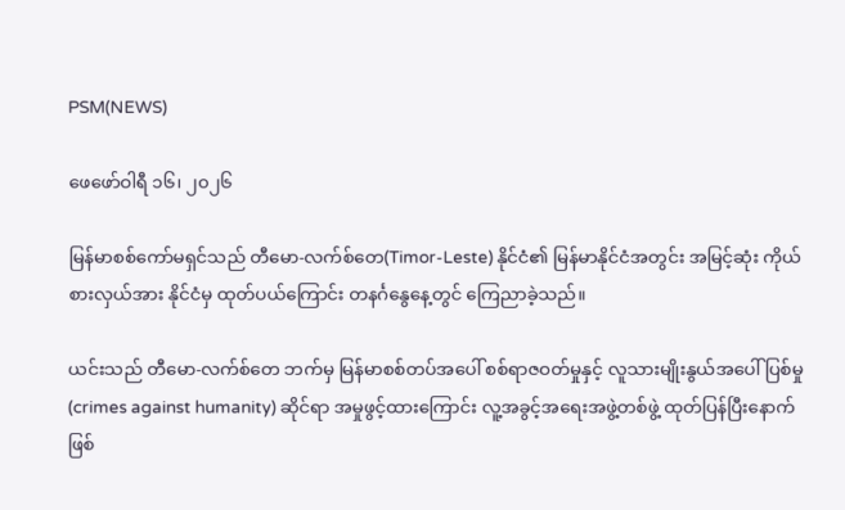PSM(NEWS)

ဖေဖော်ဝါရီ ၁၆၊ ၂၀၂၆

မြန်မာစစ်ကော်မရှင်သည် တီမော-လက်စ်တေ(Timor-Leste) နိုင်ငံ၏ မြန်မာနိုင်ငံအတွင်း အမြင့်ဆုံး ကိုယ်စားလှယ်အား နိုင်ငံမှ ထုတ်ပယ်ကြောင်း တနင်္ဂနွေနေ့တွင် ကြေညာခဲ့သည်။

ယင်းသည် တီမော-လက်စ်တေ ဘက်မှ မြန်မာစစ်တပ်အပေါ် စစ်ရာဇဝတ်မှုနှင့် လူသားမျိုးနွယ်အပေါ် ပြစ်မှု (crimes against humanity) ဆိုင်ရာ အမှုဖွင့်ထားကြောင်း လူ့အခွင့်အရေးအဖွဲ့တစ်ဖွဲ့ ထုတ်ပြန်ပြီးနောက် ဖြစ်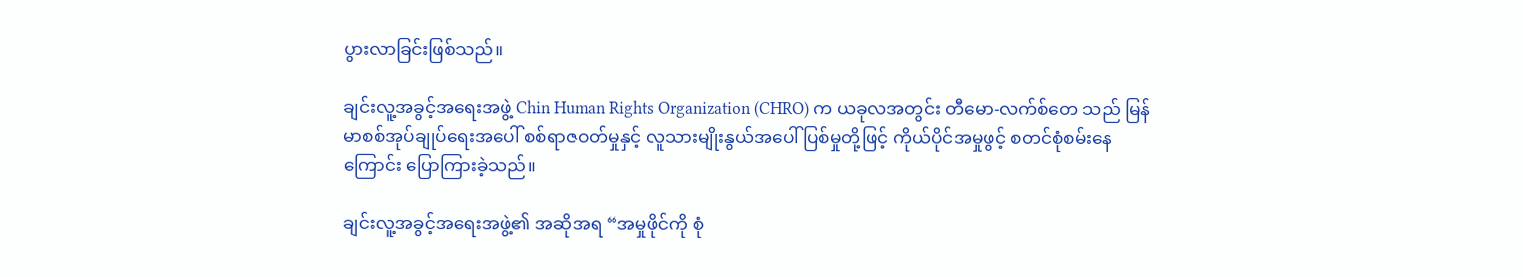ပွားလာခြင်းဖြစ်သည်။

ချင်းလူ့အခွင့်အရေးအဖွဲ့ Chin Human Rights Organization (CHRO) က ယခုလအတွင်း တီမော-လက်စ်တေ သည် မြန်မာစစ်အုပ်ချုပ်ရေးအပေါ် စစ်ရာဇဝတ်မှုနှင့် လူသားမျိုးနွယ်အပေါ် ပြစ်မှုတို့ဖြင့် ကိုယ်ပိုင်အမှုဖွင့် စတင်စုံစမ်းနေကြောင်း ပြောကြားခဲ့သည်။

ချင်းလူ့အခွင့်အရေးအဖွဲ့၏ အဆိုအရ “အမှုဖိုင်ကို စုံ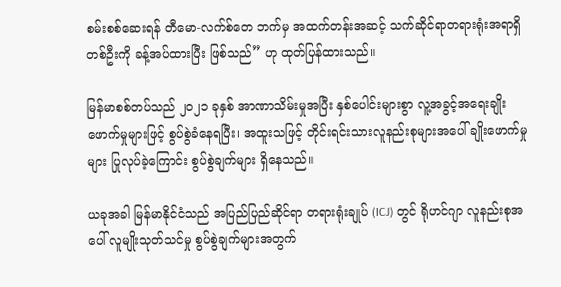စမ်းစစ်ဆေးရန် တီမော-လက်စ်တေ ဘက်မှ အထက်တန်းအဆင့် သက်ဆိုင်ရာတရားရုံးအရာရှိ တစ်ဦးကို ခန့်အပ်ထားပြီး ဖြစ်သည်” ဟု ထုတ်ပြန်ထားသည်။

မြန်မာစစ်တပ်သည် ၂၀၂၁ ခုနှစ် အာဏာသိမ်းမှုအပြီး နှစ်ပေါင်းများစွာ လူ့အခွင့်အရေးချိုးဖောက်မှုများဖြင့် စွပ်စွဲခံနေရပြီး၊ အထူးသဖြင့် တိုင်းရင်းသားလူနည်းစုများအပေါ် ချိုးဖောက်မှုများ ပြုလုပ်ခဲ့ကြောင်း စွပ်စွဲချက်များ ရှိနေသည်။

ယခုအခါ မြန်မာနိုင်ငံသည် အပြည်ပြည်ဆိုင်ရာ တရားရုံးချုပ် (ICJ) တွင် ရိုဟင်ဂျာ လူနည်းစုအပေါ် လူမျိုးသုတ်သင်မှု စွပ်စွဲချက်များအတွက်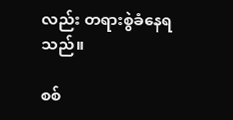လည်း တရားစွဲခံနေရသည်။

စစ်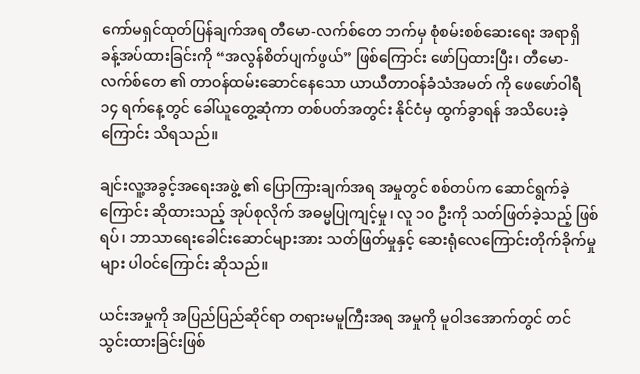ကော်မရှင်ထုတ်ပြန်ချက်အရ တီမော-လက်စ်တေ ဘက်မှ စုံစမ်းစစ်ဆေးရေး အရာရှိ ခန့်အပ်ထားခြင်းကို “အလွန်စိတ်ပျက်ဖွယ်” ဖြစ်ကြောင်း ဖော်ပြထားပြီး၊ တီမော-လက်စ်တေ ၏ တာဝန်ထမ်းဆောင်နေသော ယာယီတာဝန်ခံသံအမတ် ကို ဖေဖော်ဝါရီ ၁၄ ရက်နေ့တွင် ခေါ်ယူတွေ့ဆုံကာ တစ်ပတ်အတွင်း နိုင်ငံမှ ထွက်ခွာရန် အသိပေးခဲ့ကြောင်း သိရသည်။

ချင်းလူ့အခွင့်အရေးအဖွဲ့ ၏ ပြောကြားချက်အရ အမှုတွင် စစ်တပ်က ဆောင်ရွက်ခဲ့ကြောင်း ဆိုထားသည့် အုပ်စုလိုက် အဓမ္မပြုကျင့်မှု၊ လူ ၁၀ ဦးကို သတ်ဖြတ်ခဲ့သည့် ဖြစ်ရပ်၊ ဘာသာရေးခေါင်းဆောင်များအား သတ်ဖြတ်မှုနှင့် ဆေးရုံလေကြောင်းတိုက်ခိုက်မှုများ ပါဝင်ကြောင်း ဆိုသည်။

ယင်းအမှုကို အပြည်ပြည်ဆိုင်ရာ တရားမမူကြီးအရ အမှုကို မူဝါဒအောက်တွင် တင်သွင်းထားခြင်းဖြစ်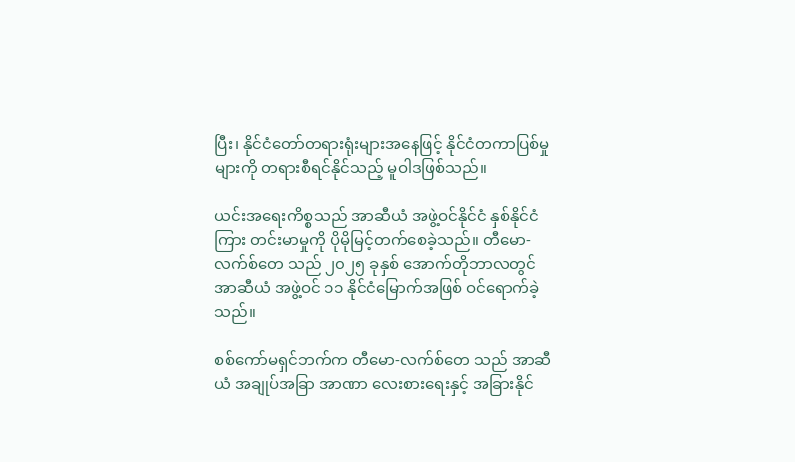ပြီး၊ နိုင်ငံတော်တရားရုံးများအနေဖြင့် နိုင်ငံတကာပြစ်မှုများကို တရားစီရင်နိုင်သည့် မူဝါဒဖြစ်သည်။

ယင်းအရေးကိစ္စသည် အာဆီယံ အဖွဲ့ဝင်နိုင်ငံ နှစ်နိုင်ငံကြား တင်းမာမှုကို ပိုမိုမြင့်တက်စေခဲ့သည်။ တီမော-လက်စ်တေ သည် ၂၀၂၅ ခုနှစ် အောက်တိုဘာလတွင် အာဆီယံ အဖွဲ့ဝင် ၁၁ နိုင်ငံမြောက်အဖြစ် ဝင်ရောက်ခဲ့သည်။

စစ်ကော်မရှင်ဘက်က တီမော-လက်စ်တေ သည် အာဆီယံ အချုပ်အခြာ အာဏာ လေးစားရေးနှင့် အခြားနိုင်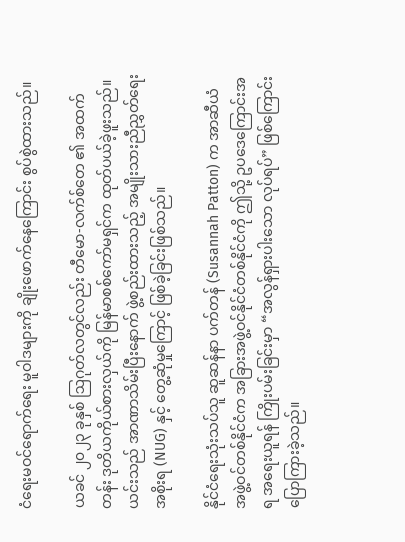ငံရေးမဝင်ရောက်ရေး မူဝါဒများကို ချိုးဖောက်နေကြောင်း စွပ်စွဲထားသည်။

ယခင် ၂၀၂၃ ခုနှစ် ဩဂုတ်လတွင်လည်း တီမော-လက်စ်တေ ၏ အထက်တန်း ဒုတိယကိုယ်စားလှယ်ကို မြန်မာစစ်ကော်မရှင်က ထုတ်ပယ်ခဲ့ဖူးသည်။ ယင်းသည် အာဏာသိမ်းပြီးနောက် ဖွဲ့စည်းထားသည့် အမျိုးသားညီညွှတ်ရေးအစိုးရ (NUG) နှင့် တွေ့ဆုံမှုကြောင့် ဖြစ်ခဲ့ခြင်းဖြစ်သည်။

နိုင်ငံရေးသုံးသပ်သူ ဆူဆန်နာ ပက်တန် (Susannah Patton) က အာဆီယံ အဖွဲ့ဝင်တစ်နိုင်ငံက အခြားအဖွဲ့ဝင်နိုင်ငံတစ်နိုင်ငံကို ဤသို့ ဥပဒေကြောင်းအရ အရေးယူရန် ကြိုးပမ်းခြင်းမှာ “အလွန်ရှားပါးသော လုပ်ရပ်” ဖြစ်ကြောင်း ပြောကြားခဲ့သည်။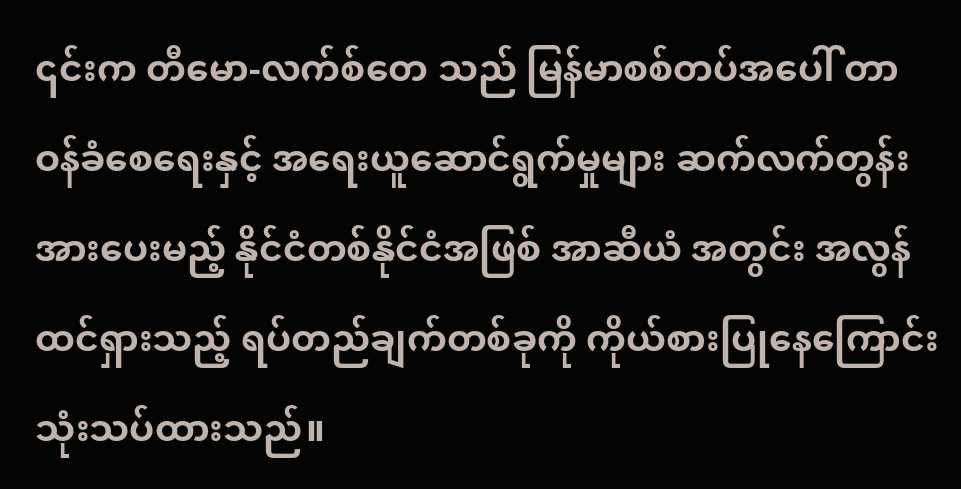၎င်းက တီမော-လက်စ်တေ သည် မြန်မာစစ်တပ်အပေါ် တာဝန်ခံစေရေးနှင့် အရေးယူဆောင်ရွက်မှုများ ဆက်လက်တွန်းအားပေးမည့် နိုင်ငံတစ်နိုင်ငံအဖြစ် အာဆီယံ အတွင်း အလွန်ထင်ရှားသည့် ရပ်တည်ချက်တစ်ခုကို ကိုယ်စားပြုနေကြောင်း သုံးသပ်ထားသည်။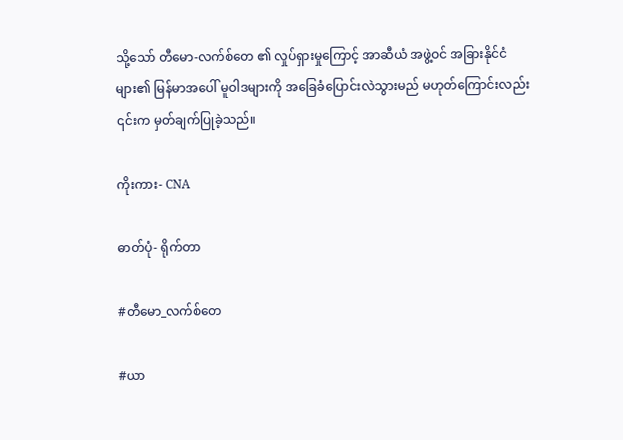သို့သော် တီမော-လက်စ်တေ ၏ လှုပ်ရှားမှုကြောင့် အာဆီယံ အဖွဲ့ဝင် အခြားနိုင်ငံများ၏ မြန်မာအပေါ် မူဝါဒများကို အခြေခံပြောင်းလဲသွားမည် မဟုတ်ကြောင်းလည်း ၎င်းက မှတ်ချက်ပြုခဲ့သည်။

ကိုးကား- CNA

ဓာတ်ပုံ- ရိုက်တာ

#တီမော_လက်စ်တေ

#ယာ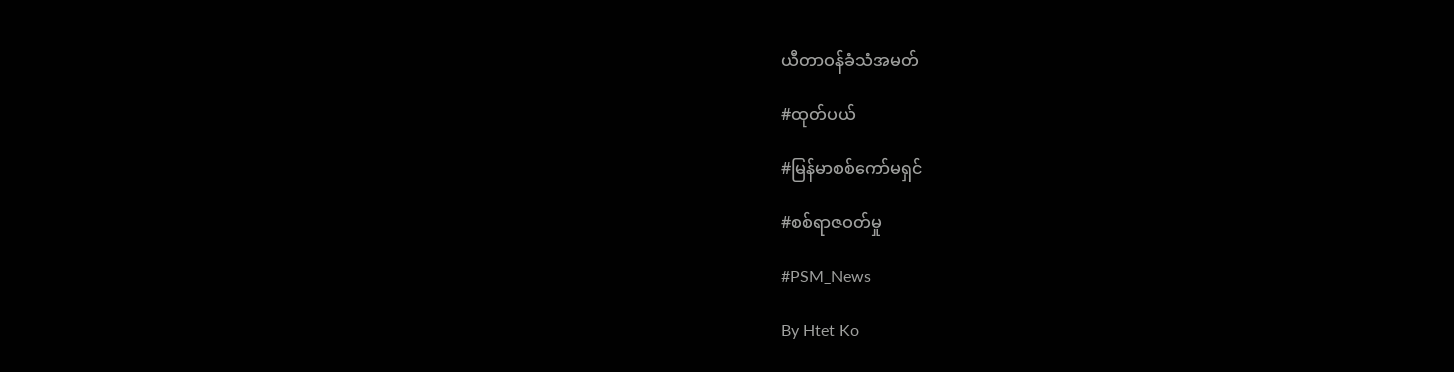ယီတာဝန်ခံသံအမတ်

#ထုတ်ပယ်

#မြန်မာစစ်ကော်မရှင်

#စစ်ရာဇဝတ်မှု

#PSM_News

By Htet Ko